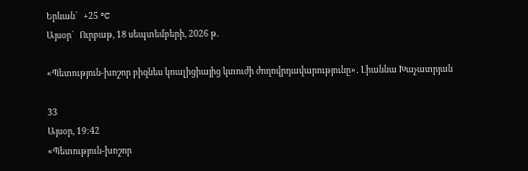Երևան`   +25 °C
Այսօր`   Ուրբաթ, 18 սեպտեմբերի, 2026 թ.

«Պետություն-խոշոր բիզնես կոալիցիայից կտուժի ժողովրդավարությունը»․ Լիաննա Խաչատրյան

33
Այսօր, 19:42
«Պետություն-խոշոր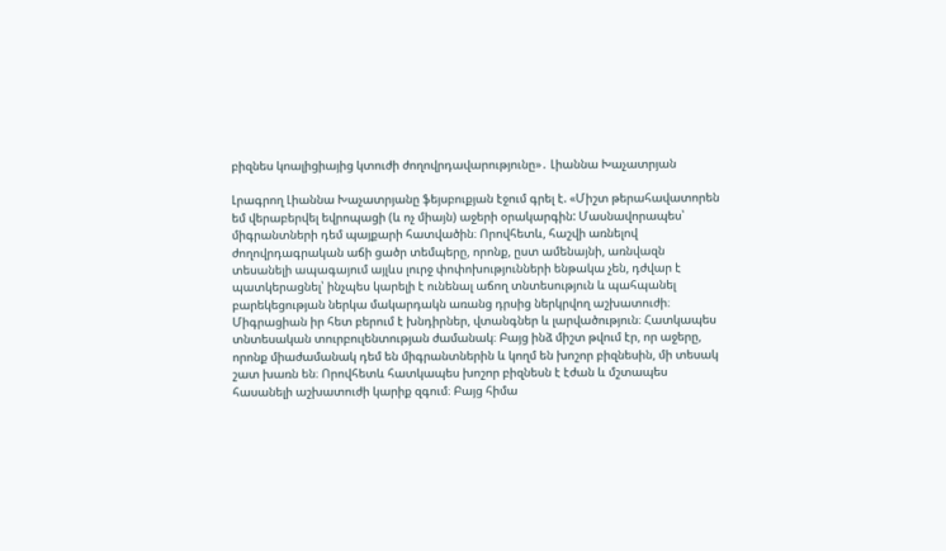բիզնես կոալիցիայից կտուժի ժողովրդավարությունը»․ Լիաննա Խաչատրյան

Լրագրող Լիաննա Խաչատրյանը ֆեյսբուքյան էջում գրել է. «Միշտ թերահավատորեն եմ վերաբերվել եվրոպացի (և ոչ միայն) աջերի օրակարգին: Մասնավորապես՝ միգրանտների դեմ պայքարի հատվածին։ Որովհետև, հաշվի առնելով ժողովրդագրական աճի ցածր տեմպերը, որոնք, ըստ ամենայնի, առնվազն տեսանելի ապագայում այլևս լուրջ փոփոխությունների ենթակա չեն, դժվար է պատկերացնել՝ ինչպես կարելի է ունենալ աճող տնտեսություն և պահպանել բարեկեցության ներկա մակարդակն առանց դրսից ներկրվող աշխատուժի։
Միգրացիան իր հետ բերում է խնդիրներ, վտանգներ և լարվածություն։ Հատկապես տնտեսական տուրբուլենտության ժամանակ։ Բայց ինձ միշտ թվում էր, որ աջերը, որոնք միաժամանակ դեմ են միգրանտներին և կողմ են խոշոր բիզնեսին, մի տեսակ շատ խառն են։ Որովհետև հատկապես խոշոր բիզնեսն է էժան և մշտապես հասանելի աշխատուժի կարիք զգում։ Բայց հիմա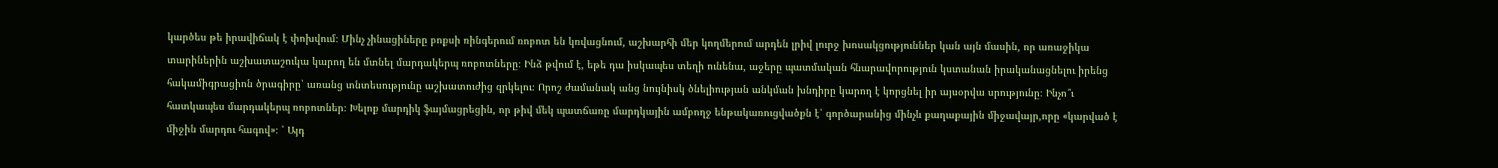կարծես թե իրավիճակ է փոխվում։ Մինչ չինացիները բոքսի ռինգերում ռոբոտ են կռվացնում, աշխարհի մեր կողմերում արդեն լրիվ լուրջ խոսակցություններ կան այն մասին, որ առաջիկա տարիներին աշխատաշուկա կարող են մտնել մարդակերպ ռոբոտները։ Ինձ թվում է, եթե դա իսկապես տեղի ունենա, աջերը պատմական հնարավորություն կստանան իրականացնելու իրենց հակամիգրացիոն ծրագիրը՝ առանց տնտեսությունը աշխատուժից զրկելու։ Որոշ ժամանակ անց նույնիսկ ծնելիության անկման խնդիրը կարող է կորցնել իր այսօրվա սրությունը։ Ինչո՞ւ հատկապես մարդակերպ ռոբոտներ։ Խելոք մարդիկ ֆայմացրեցին, որ թիվ մեկ պատճառը մարդկային ամբողջ ենթակառուցվածքն է՝ գործարանից մինչև քաղաքային միջավայր,որը «կարված է միջին մարդու հագով»։ ՝ Այդ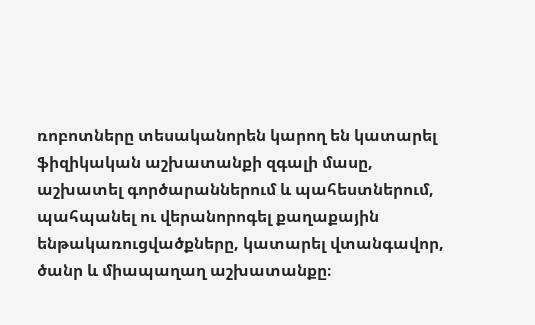ռոբոտները տեսականորեն կարող են կատարել ֆիզիկական աշխատանքի զգալի մասը, աշխատել գործարաններում և պահեստներում, պահպանել ու վերանորոգել քաղաքային ենթակառուցվածքները, կատարել վտանգավոր, ծանր և միապաղաղ աշխատանքը։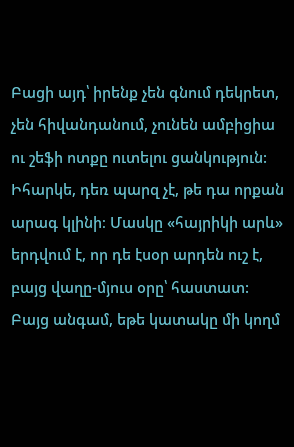Բացի այդ՝ իրենք չեն գնում դեկրետ, չեն հիվանդանում, չունեն ամբիցիա ու շեֆի ոտքը ուտելու ցանկություն: Իհարկե, դեռ պարզ չէ, թե դա որքան արագ կլինի։ Մասկը «հայրիկի արև» երդվում է, որ դե էսօր արդեն ուշ է, բայց վաղը-մյուս օրը՝ հաստատ: Բայց անգամ, եթե կատակը մի կողմ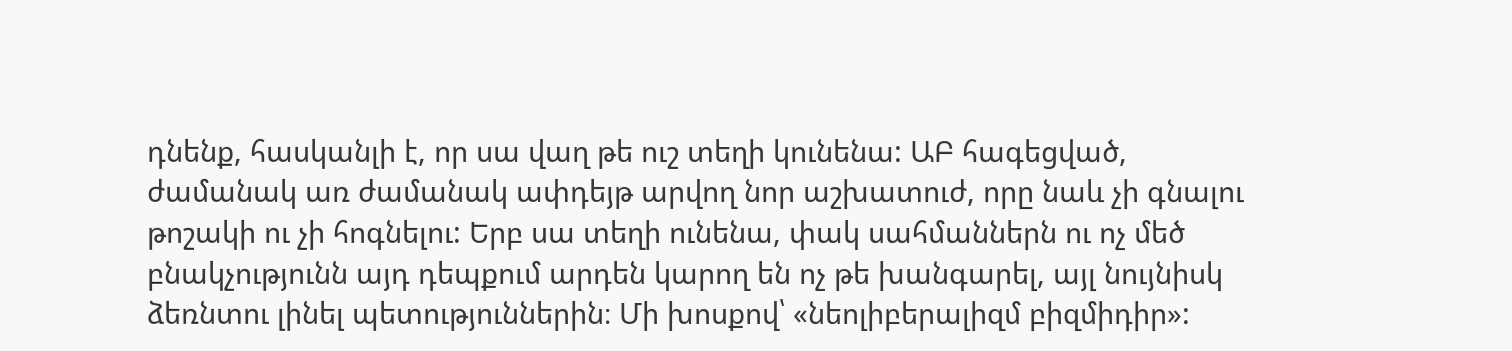դնենք, հասկանլի է, որ սա վաղ թե ուշ տեղի կունենա: ԱԲ հագեցված, ժամանակ առ ժամանակ ափդեյթ արվող նոր աշխատուժ, որը նաև չի գնալու թոշակի ու չի հոգնելու: Երբ սա տեղի ունենա, փակ սահմաններն ու ոչ մեծ բնակչությունն այդ դեպքում արդեն կարող են ոչ թե խանգարել, այլ նույնիսկ ձեռնտու լինել պետություններին։ Մի խոսքով՝ «նեոլիբերալիզմ բիզմիդիր»: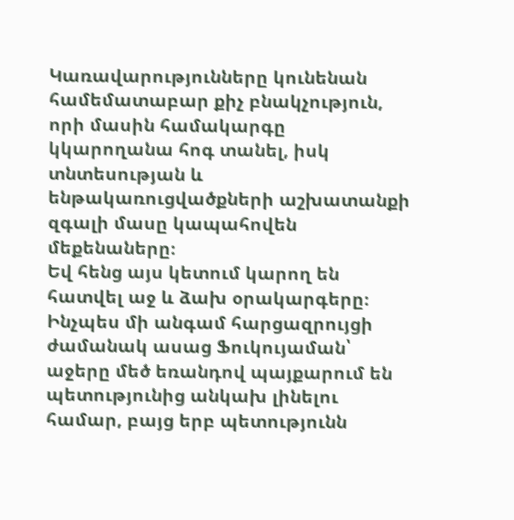Կառավարությունները կունենան համեմատաբար քիչ բնակչություն, որի մասին համակարգը կկարողանա հոգ տանել, իսկ տնտեսության և ենթակառուցվածքների աշխատանքի զգալի մասը կապահովեն մեքենաները։
Եվ հենց այս կետում կարող են հատվել աջ և ձախ օրակարգերը։
Ինչպես մի անգամ հարցազրույցի ժամանակ ասաց Ֆուկույաման՝ աջերը մեծ եռանդով պայքարում են պետությունից անկախ լինելու համար, բայց երբ պետությունն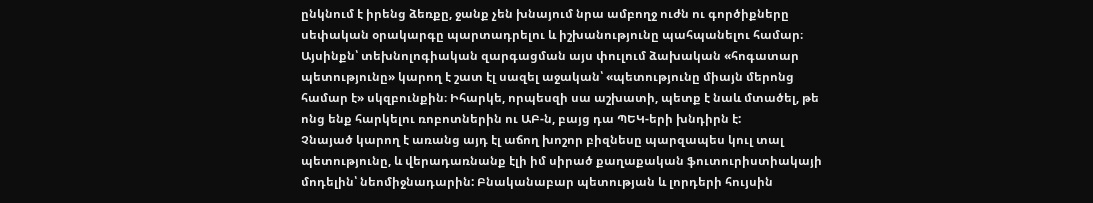ընկնում է իրենց ձեռքը, ջանք չեն խնայում նրա ամբողջ ուժն ու գործիքները սեփական օրակարգը պարտադրելու և իշխանությունը պահպանելու համար։ Այսինքն՝ տեխնոլոգիական զարգացման այս փուլում ձախական «հոգատար պետությունը» կարող է շատ էլ սազել աջական՝ «պետությունը միայն մերոնց համար է» սկզբունքին։ Իհարկե, որպեսզի սա աշխատի, պետք է նաև մտածել, թե ոնց ենք հարկելու ռոբոտներին ու ԱԲ-ն, բայց դա ՊԵԿ-երի խնդիրն է:
Չնայած կարող է առանց այդ էլ աճող խոշոր բիզնեսը պարզապես կուլ տալ պետությունը, և վերադառնանք էլի իմ սիրած քաղաքական ֆուտուրիստիակայի մոդելին՝ նեոմիջնադարին: Բնականաբար պետության և լորդերի հույսին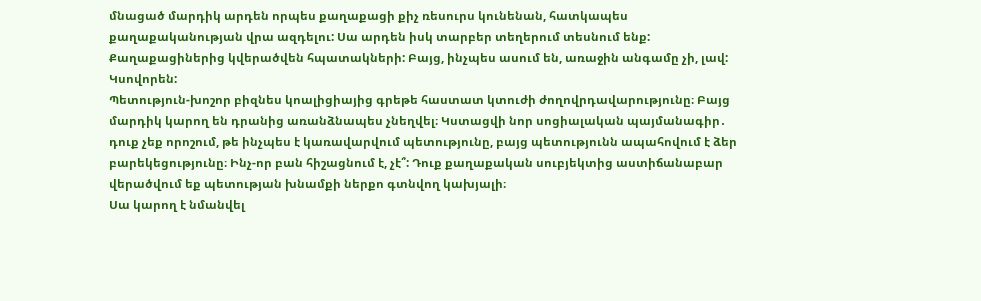մնացած մարդիկ արդեն որպես քաղաքացի քիչ ռեսուրս կունենան, հատկապես քաղաքականության վրա ազդելու: Սա արդեն իսկ տարբեր տեղերում տեսնում ենք: Քաղաքացիներից կվերածվեն հպատակների: Բայց, ինչպես ասում են, առաջին անգամը չի, լավ: Կսովորեն:
Պետություն-խոշոր բիզնես կոալիցիայից գրեթե հաստատ կտուժի ժողովրդավարությունը։ Բայց մարդիկ կարող են դրանից առանձնապես չնեղվել։ Կստացվի նոր սոցիալական պայմանագիր․ դուք չեք որոշում, թե ինչպես է կառավարվում պետությունը, բայց պետությունն ապահովում է ձեր բարեկեցությունը։ Ինչ-որ բան հիշացնում է, չէ՞: Դուք քաղաքական սուբյեկտից աստիճանաբար վերածվում եք պետության խնամքի ներքո գտնվող կախյալի։
Սա կարող է նմանվել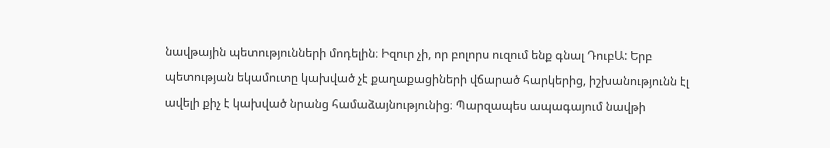նավթային պետությունների մոդելին։ Իզուր չի, որ բոլորս ուզում ենք գնալ ԴուբԱ: Երբ պետության եկամուտը կախված չէ քաղաքացիների վճարած հարկերից, իշխանությունն էլ ավելի քիչ է կախված նրանց համաձայնությունից։ Պարզապես ապագայում նավթի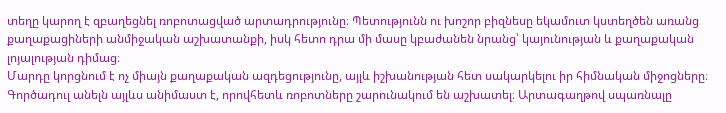տեղը կարող է զբաղեցնել ռոբոտացված արտադրությունը։ Պետությունն ու խոշոր բիզնեսը եկամուտ կստեղծեն առանց քաղաքացիների անմիջական աշխատանքի, իսկ հետո դրա մի մասը կբաժանեն նրանց՝ կայունության և քաղաքական լոյալության դիմաց։
Մարդը կորցնում է ոչ միայն քաղաքական ազդեցությունը, այլև իշխանության հետ սակարկելու իր հիմնական միջոցները։ Գործադուլ անելն այլևս անիմաստ է, որովհետև ռոբոտները շարունակում են աշխատել։ Արտագաղթով սպառնալը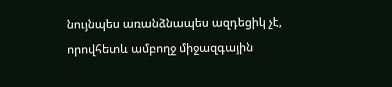նույնպես առանձնապես ազդեցիկ չէ, որովհետև ամբողջ միջազգային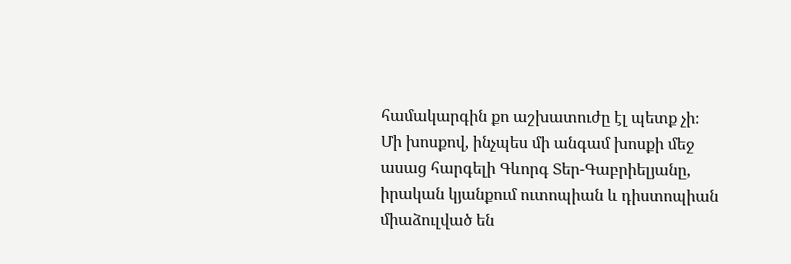համակարգին քո աշխատուժը էլ պետք չի։
Մի խոսքով, ինչպես մի անգամ խոսքի մեջ ասաց հարգելի Գևորգ Տեր-Գաբրիելյանը, իրական կյանքում ուտոպիան և դիստոպիան միաձուլված են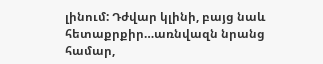լինում: Դժվար կլինի, բայց նաև հետաքրքիր…առնվազն նրանց համար,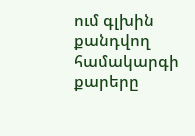ում գլխին քանդվող համակարգի քարերը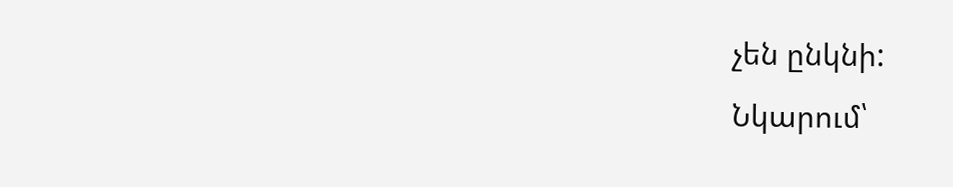չեն ընկնի:
Նկարում՝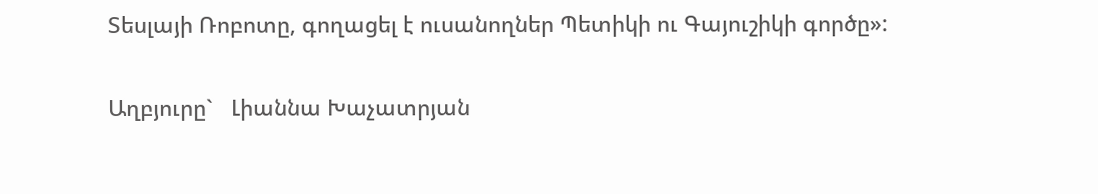Տեսլայի Ռոբոտը, գողացել է ուսանողներ Պետիկի ու Գայուշիկի գործը»:

Աղբյուրը`   Լիաննա Խաչատրյան